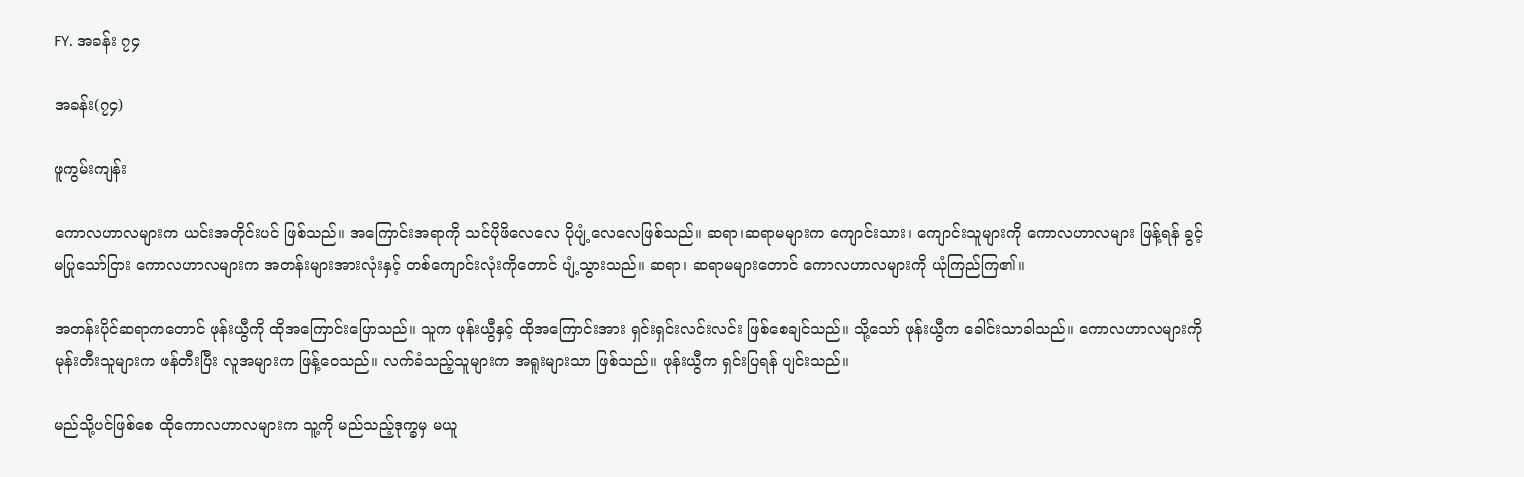FY. အခန်း ၇၄

အခန်း(၇၄)

ဖူကွမ်းကျန်း

ကောလဟာလများက ယင်းအတိုင်းပင် ဖြစ်သည်။ အကြောင်းအရာကို သင်ပိုဖိလေလေ ပိုပျံ့လေလေဖြစ်သည်။ ဆရာ၊ဆရာမများက ကျောင်းသား၊ ကျောင်းသူများကို ကောလဟာလများ ဖြန့်ရန် ခွင့်မပြုသော်ငြား ကောလဟာလများက အတန်းများအားလုံးနှင့် တစ်ကျောင်းလုံးကိုတောင် ပျံ့သွားသည်။ ဆရာ၊ ဆရာမများတောင် ကောလဟာလများကို ယုံကြည်ကြ၏။

အတန်းပိုင်ဆရာကတောင် ဖုန်းယွီကို ထိုအကြောင်းပြောသည်။ သူက ဖုန်းယွီနှင့် ထိုအကြောင်းအား ရှင်းရှင်းလင်းလင်း ဖြစ်စေချင်သည်။ သို့သော် ဖုန်းယွီက ခေါင်းသာခါသည်။ ကောလဟာလများကို မုန်းတီးသူများက ဖန်တီးပြီး လူအများက ဖြန့်ဝေသည်။ လက်ခံသည့်သူများက အရူးများသာ ဖြစ်သည်။ ဖုန်းယွီက ရှင်းပြရန် ပျင်းသည်။

မည်သို့ပင်ဖြစ်စေ ထိုကောလဟာလများက သူ့ကို မည်သည့်ဒုက္ခမှ မယူ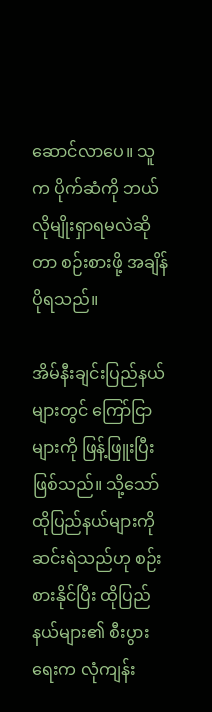ဆောင်လာပေ။ သူက ပိုက်ဆံကို ဘယ်လိုမျိုးရှာရမလဲဆိုတာ စဉ်းစားဖို့ အချိန် ပိုရသည်။

အိမ်နီးချင်းပြည်နယ်များတွင် ကြော်ငြာများကို ဖြန့်ဖြူးပြီး ဖြစ်သည်။ သို့သော် ထိုပြည်နယ်များကို ဆင်းရဲသည်ဟု စဉ်းစားနိုင်ပြီး ထိုပြည်နယ်များ၏ စီးပွားရေးက လုံကျန်း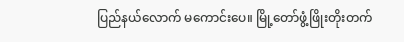ပြည်နယ်လောက် မကောင်းပေ။ မြို့တော်ဖွံ့ဖြိုးတိုးတက်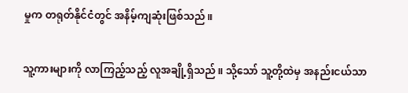မှုက တရုတ်နိုင်ငံတွင် အနိမ့်ကျဆုံးဖြစ်သည်။

သူ့ကားများကို လာကြည့်သည့် လူအချို့ရှိသည်။ သို့သော် သူ့တို့ထဲမှ အနည်းငယ်သာ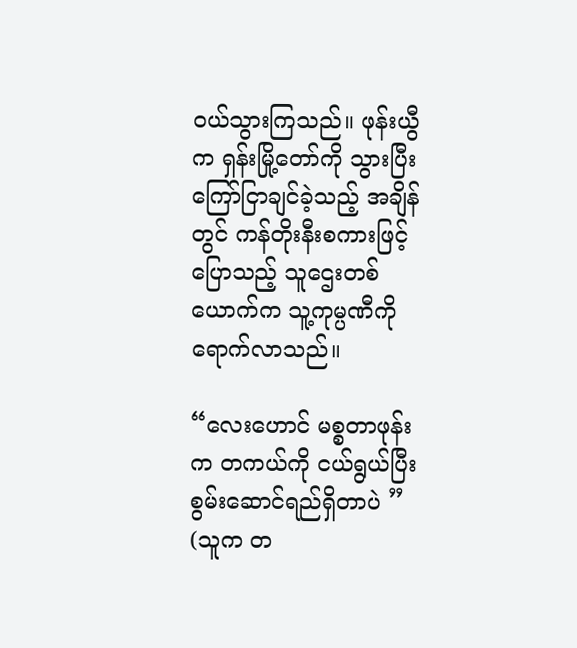ဝယ်သွားကြသည်။ ဖုန်းယွီက ရှန်းမြို့တော်ကို သွားပြီး ကြော်ငြာချင်ခဲ့သည့် အချိန်တွင် ကန်တိုးနီးစကားဖြင့် ပြောသည့် သူဌေးတစ်ယောက်က သူ့ကုမ္ပဏီကို ရောက်လာသည်။

“လေးဟောင် မစ္စတာဖုန်းက တကယ်ကို ငယ်ရွယ်ပြီး စွမ်းဆောင်ရည်ရှိတာပဲ ” (သူက တ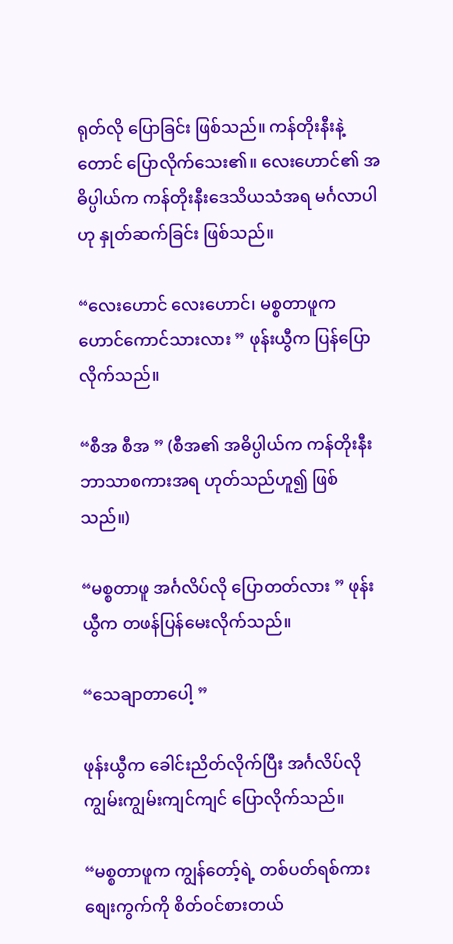ရုတ်လို ပြောခြင်း ဖြစ်သည်။ ကန်တိုးနီးနဲ့တောင် ပြောလိုက်သေး၏။ လေးဟောင်၏ အဓိပ္ပါယ်က ကန်တိုးနီးဒေသိယသံအရ မင်္ဂလာပါဟု နှုတ်ဆက်ခြင်း ဖြစ်သည်။

“လေးဟောင် လေးဟောင်၊ မစ္စတာဖူက ဟောင်ကောင်သားလား ” ဖုန်းယွီက ပြန်ပြောလိုက်သည်။

“စီအ စီအ ” (စီအ၏ အဓိပ္ပါယ်က ကန်တိုးနီးဘာသာစကားအရ ဟုတ်သည်ဟူ၍ ဖြစ်သည်။)

“မစ္စတာဖူ အင်္ဂလိပ်လို ပြောတတ်လား ” ဖုန်းယွီက တဖန်ပြန်မေးလိုက်သည်။

“သေချာတာပေါ့ ”

ဖုန်းယွီက ခေါင်းညိတ်လိုက်ပြီး အင်္ဂလိပ်လို ကျွမ်းကျွမ်းကျင်ကျင် ပြောလိုက်သည်။

“မစ္စတာဖူက ကျွန်တော့်ရဲ့ တစ်ပတ်ရစ်ကားစျေးကွက်ကို စိတ်ဝင်စားတယ်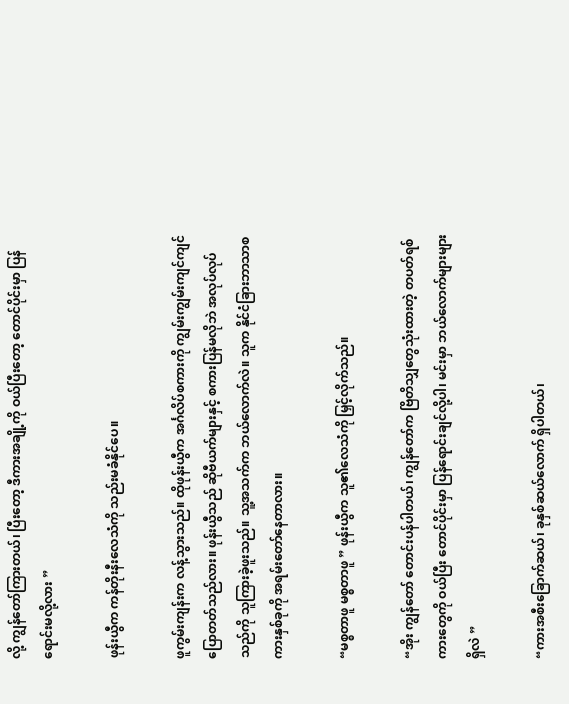လို့ ကျွန်တော်ကြားတယ်၊ ပြီးတော့ ဒီကားအချို့ကို ဝယ်ပြီးတော့ တောင်ပိုင်းမှာ ပြန်ရောင်းမလို့လား ”

ဖုန်းယွီက ကန်တိုးနီးလေသံကို သည်းမခံနိုင်ပေ။

ဖူကွမ်းကျန်းက လန့်သွားသည်။ ထိုဖုန်းယွီက အင်္ဂလိပ်စကားကို ကျွမ်းကျွမ်းကျင်ကျင် ပြောတတ်သည်လား။ ဖုန်းယွီသည် ဆိုဗီယက်များနှင့် စကားပြန်မလိုဘဲ အလုပ်လုပ်သည်ကို သူကြားခဲ့ဖူးသည်။ သူ့အသက်က ဘယ်လောက်လဲ။ သူက နိုင်ငံခြားဘာသာစကားနှစ်ခုကို အရမ်းတော်နေတာလား။

“မစ္စတာဖူ မစ္စတာဖူ ” ဖုန်းယွီက သူ၏လေသံကို မြှင့်လိုက်သည်။

“အိုး ကျွန်တော် တောင်းပန်ပါတယ်၊ ကျွန်တော်က ဗြိတိသျှတွေသုံးထားတဲ့ တပတ်ရစ်ကားတွေကို ဝယ်ပြီး တောင်ပိုင်းမှာ ပြန်ရောင်းချင်လို့ပါ၊ မင်းမှာ ဘယ်လောက်များများရှိလဲ ”

“ကားအစီးခြောက်ဆယ်၊ ခုနှစ်ဆယ်လောက် ရှိပါတယ်၊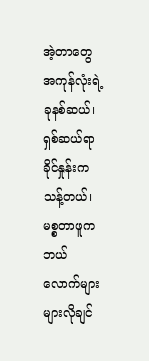အဲ့တာတွေအကုန်လုံးရဲ့ ခုနစ်ဆယ်၊ ရှစ်ဆယ်ရာခိုင်နှုန်းက သန့်တယ်၊ မစ္စတာဖူက ဘယ်လောက်များများလိုချင်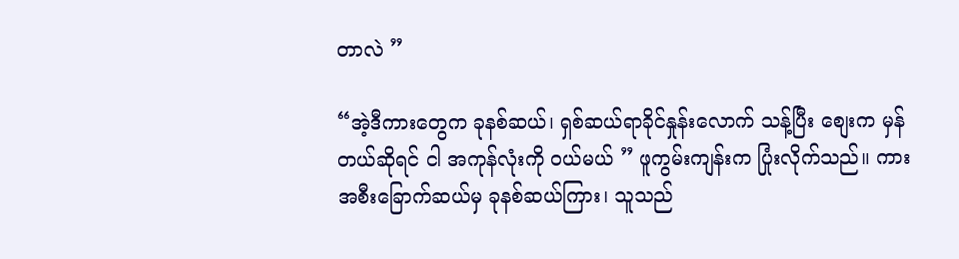တာလဲ ”

“အဲ့ဒီကားတွေက ခုနစ်ဆယ်၊ ရှစ်ဆယ်ရာခိုင်နှုန်းလောက် သန့်ပြီး စျေးက မှန်တယ်ဆိုရင် ငါ အကုန်လုံးကို ဝယ်မယ် ” ဖူကွမ်းကျန်းက ပြုံးလိုက်သည်။ ကားအစီးခြောက်ဆယ်မှ ခုနစ်ဆယ်ကြား၊ သူသည်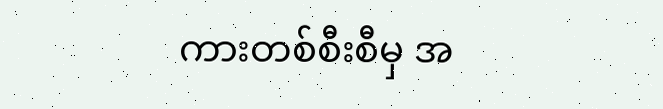ကားတစ်စီးစီမှ အ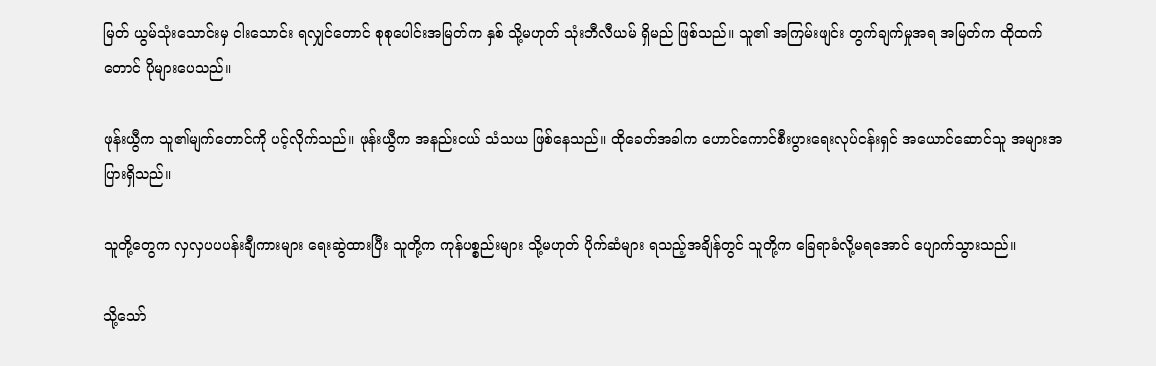မြတ် ယွမ်သုံးသောင်းမှ ငါးသောင်း ရလျှင်တောင် စုစုပေါင်းအမြတ်က နှစ် သို့မဟုတ် သုံးဘီလီယမ် ရှိမည် ဖြစ်သည်။ သူ၏ အကြမ်းဖျင်း တွက်ချက်မှုအရ အမြတ်က ထိုထက်တောင် ပိုများပေသည်။

ဖုန်းယွီက သူ၏မျက်တောင်ကို ပင့်လိုက်သည်။ ဖုန်းယွီက အနည်းငယ် သံသယ ဖြစ်နေသည်။ ထိုခေတ်အခါက ဟောင်ကောင်စီးပွားရေးလုပ်ငန်းရှင် အယောင်ဆောင်သူ အများအပြားရှိသည်။

သူတို့တွေက လှလှပပပန်းချီကားများ ရေးဆွဲထားပြီး သူတို့က ကုန်ပစ္စည်းများ သို့မဟုတ် ပိုက်ဆံများ ရသည့်အချိန်တွင် သူတို့က ခြေရာခံလို့မရအောင် ပျောက်သွားသည်။

သို့သော်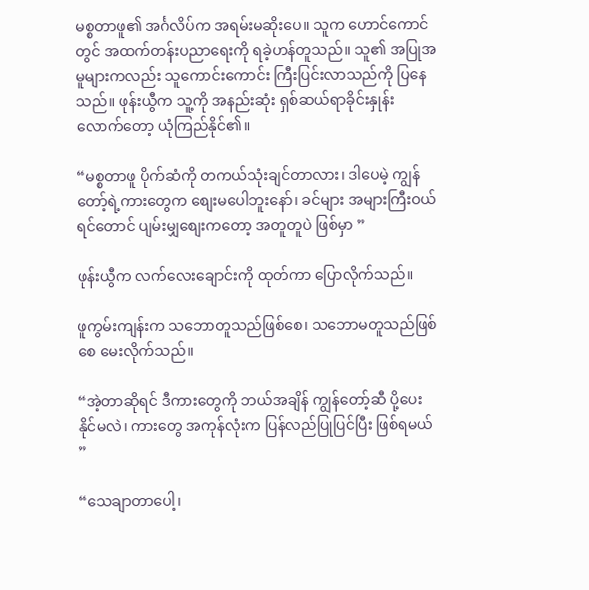မစ္စတာဖူ၏ အင်္ဂလိပ်က အရမ်းမဆိုးပေ။ သူက ဟောင်ကောင်တွင် အထက်တန်းပညာရေးကို ရခဲ့ဟန်တူသည်။ သူ၏ အပြုအမူများကလည်း သူကောင်းကောင်း ကြီးပြင်းလာသည်ကို ပြနေသည်။ ဖုန်းယွီက သူ့ကို အနည်းဆုံး ရှစ်ဆယ်ရာခိုင်းနှုန်းလောက်တော့ ယုံကြည်နိုင်၏။

“မစ္စတာဖူ ပိုက်ဆံကို တကယ်သုံးချင်တာလား၊ ဒါပေမဲ့ ကျွန်တော့်ရဲ့ကားတွေက စျေးမပေါဘူးနော်၊ ခင်များ အများကြီးဝယ်ရင်တောင် ပျမ်းမျှစျေးကတော့ အတူတူပဲ ဖြစ်မှာ ”

ဖုန်းယွီက လက်လေးချောင်းကို ထုတ်ကာ ပြောလိုက်သည်။

ဖူကွမ်းကျန်းက သဘောတူသည်ဖြစ်စေ၊ သဘောမတူသည်ဖြစ်စေ မေးလိုက်သည်။

“အဲ့တာဆိုရင် ဒီကားတွေကို ဘယ်အချိန် ကျွန်တော့်ဆီ ပို့ပေးနိုင်မလဲ၊ ကားတွေ အကုန်လုံးက ပြန်လည်ပြုပြင်ပြီး ဖြစ်ရမယ် ”

“သေချာတာပေါ့၊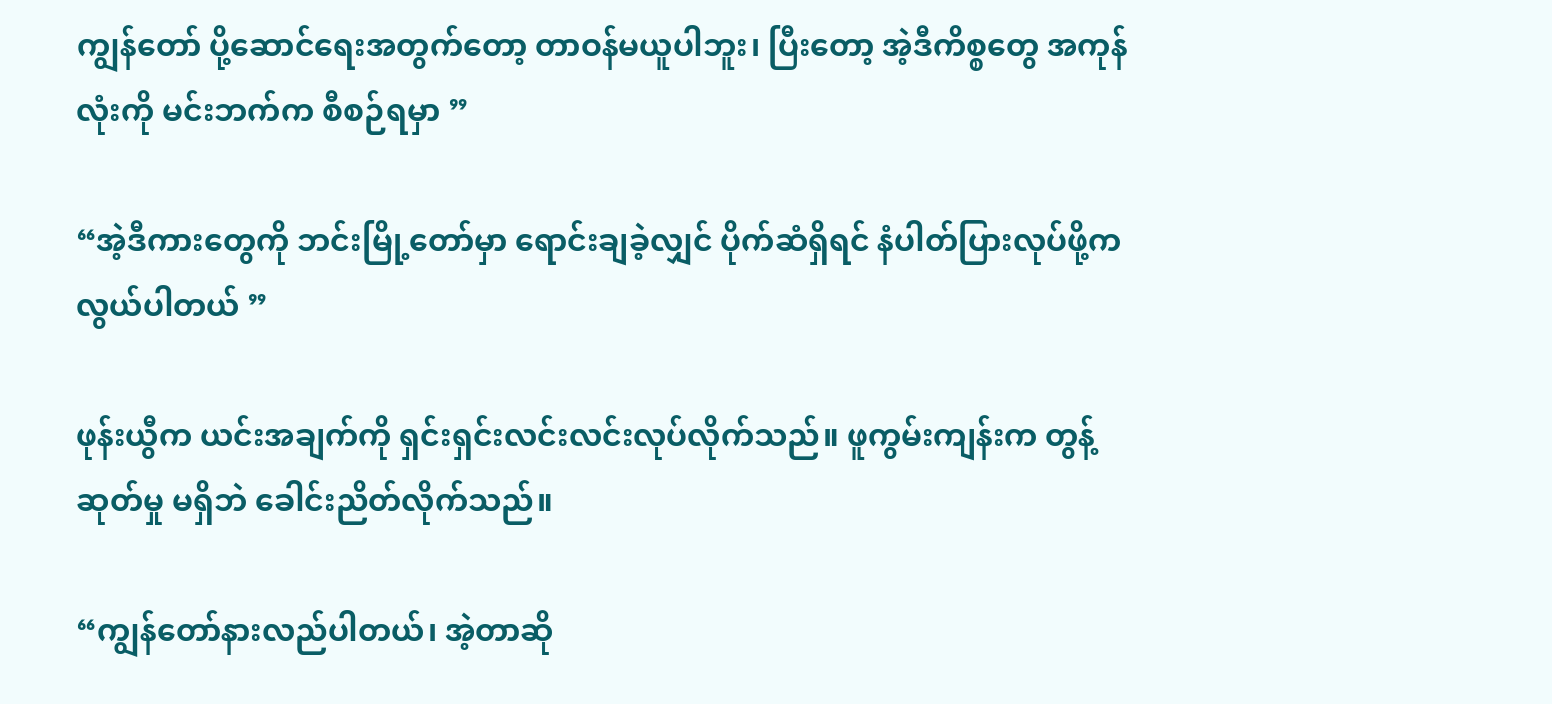ကျွန်တော် ပို့ဆောင်ရေးအတွက်တော့ တာဝန်မယူပါဘူး၊ ပြီးတော့ အဲ့ဒီကိစ္စတွေ အကုန်လုံးကို မင်းဘက်က စီစဉ်ရမှာ ”

“အဲ့ဒီကားတွေကို ဘင်းမြို့တော်မှာ ရောင်းချခဲ့လျှင် ပိုက်ဆံရှိရင် နံပါတ်ပြားလုပ်ဖို့က လွယ်ပါတယ် ”

ဖုန်းယွီက ယင်းအချက်ကို ရှင်းရှင်းလင်းလင်းလုပ်လိုက်သည်။ ဖူကွမ်းကျန်းက တွန့်ဆုတ်မှု မရှိဘဲ ခေါင်းညိတ်လိုက်သည်။

“ကျွန်တော်နားလည်ပါတယ်၊ အဲ့တာဆို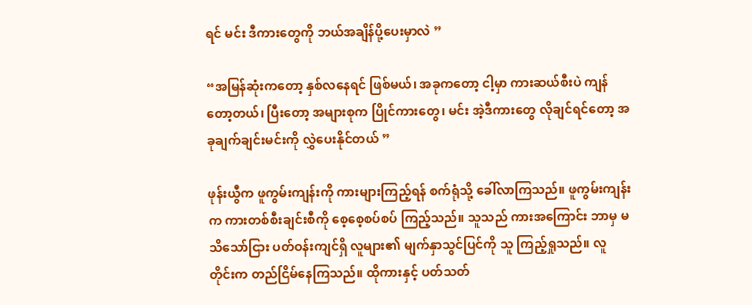ရင် မင်း ဒီကားတွေကို ဘယ်အချိန်ပို့ပေးမှာလဲ ”

“အမြန်ဆုံးကတော့ နှစ်လနေရင် ဖြစ်မယ်၊ အခုကတော့ ငါ့မှာ ကားဆယ်စီးပဲ ကျန်တော့တယ်၊ ပြီးတော့ အများစုက ပြိုင်ကားတွေ၊ မင်း အဲ့ဒီကားတွေ လိုချင်ရင်တော့ အခုချက်ချင်းမင်းကို လွှဲပေးနိုင်တယ် ”

ဖုန်းယွီက ဖူကွမ်းကျန်းကို ကားများကြည့်ရန် စက်ရုံသို့ ခေါ်လာကြသည်။ ဖူကွမ်းကျန်းက ကားတစ်စီးချင်းစီကို စေ့စေ့စပ်စပ် ကြည့်သည်။ သူသည် ကားအကြောင်း ဘာမှ မသိသော်ငြား ပတ်ဝန်းကျင်ရှိ လူများ၏ မျက်နှာသွင်ပြင်ကို သူ ကြည့်ရှုသည်။ လူတိုင်းက တည်ငြိမ်နေကြသည်။ ထိုကားနှင့် ပတ်သတ်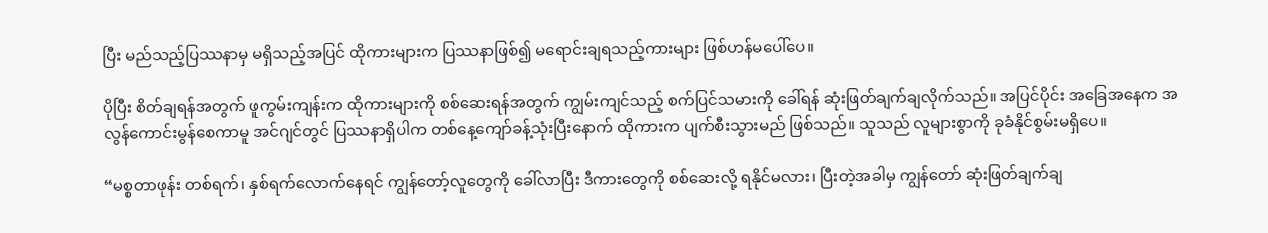ပြီး မည်သည့်ပြဿနာမှ မရှိသည့်အပြင် ထိုကားများက ပြဿနာဖြစ်၍ မရောင်းချရသည့်ကားများ ဖြစ်ဟန်မပေါ်ပေ။

ပိုပြီး စိတ်ချရန်အတွက် ဖူကွမ်းကျန်းက ထိုကားများကို စစ်ဆေးရန်အတွက် ကျွမ်းကျင်သည့် စက်ပြင်သမားကို ခေါ်ရန် ဆုံးဖြတ်ချက်ချလိုက်သည်။ အပြင်ပိုင်း အခြေအနေက အလွန်ကောင်းမွန်စေကာမူ အင်ဂျင်တွင် ပြဿနာရှိပါက တစ်နေ့ကျော်ခန့်သုံးပြီးနောက် ထိုကားက ပျက်စီးသွားမည် ဖြစ်သည်။ သူသည် လူများစွာကို ခုခံနိုင်စွမ်းမရှိပေ။

“မစ္စတာဖုန်း တစ်ရက်၊ နှစ်ရက်လောက်နေရင် ကျွန်တော့်လူတွေကို ခေါ်လာပြီး ဒီကားတွေကို စစ်ဆေးလို့ ရနိုင်မလား၊ ပြီးတဲ့အခါမှ ကျွန်တော် ဆုံးဖြတ်ချက်ချ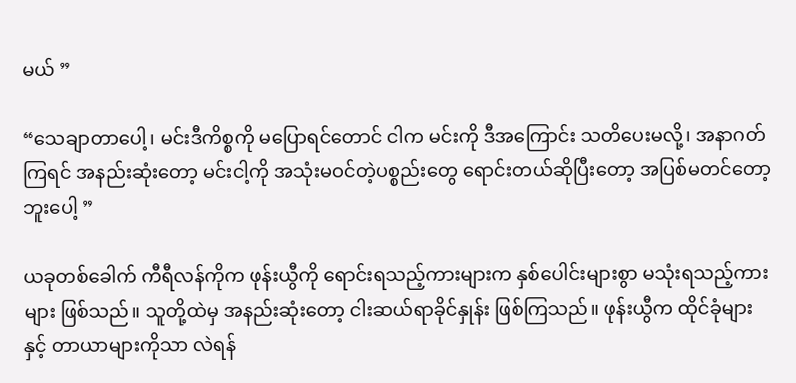မယ် ”

“သေချာတာပေါ့၊ မင်းဒီကိစ္စကို မပြောရင်တောင် ငါက မင်းကို ဒီအကြောင်း သတိပေးမလို့၊ အနာဂတ်ကြရင် အနည်းဆုံးတော့ မင်းငါ့ကို အသုံးမဝင်တဲ့ပစ္စည်းတွေ ရောင်းတယ်ဆိုပြီးတော့ အပြစ်မတင်တော့ဘူးပေါ့ ”

ယခုတစ်ခေါက် ကီရီလန်ကိုက ဖုန်းယွီကို ရောင်းရသည့်ကားများက နှစ်ပေါင်းများစွာ မသုံးရသည့်ကားများ ဖြစ်သည်။ သူတို့ထဲမှ အနည်းဆုံးတော့ ငါးဆယ်ရာခိုင်နှုန်း ဖြစ်ကြသည်။ ဖုန်းယွီက ထိုင်ခုံများနှင့် တာယာများကိုသာ လဲရန်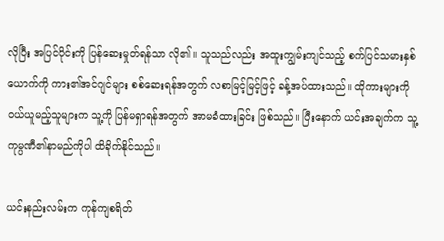လိုပြီး အပြင်ပိုင်းကို ပြန်ဆေးမှုတ်ရန်သာ လို၏။ သူသည်လည်း အထူးကျွမ်းကျင်သည့် စက်ပြင်သမားနှစ်ယောက်ကို ကား၏အင်ဂျင်များ စစ်ဆေးရန်အတွက် လစာမြင့်မြင့်ဖြင့် ခန့်အပ်ထားသည်။ ထိုကားများကို ဝယ်ယူမည့်သူများက သူ့ကို ပြန်မရှာရန်အတွက် အာမခံထားခြင်း ဖြစ်သည်။ ပြီးနောက် ယင်းအချက်က သူ့ကုမ္ပဏီ၏နာမည်ကိုပါ ထိခိုက်နိုင်သည်။

ယင်းနည်းလမ်းက ကုန်ကျစရိတ်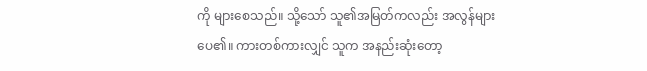ကို များစေသည်။ သို့သော် သူ၏အမြတ်ကလည်း အလွန်များပေ၏။ ကားတစ်ကားလျှင် သူက အနည်းဆုံးတော့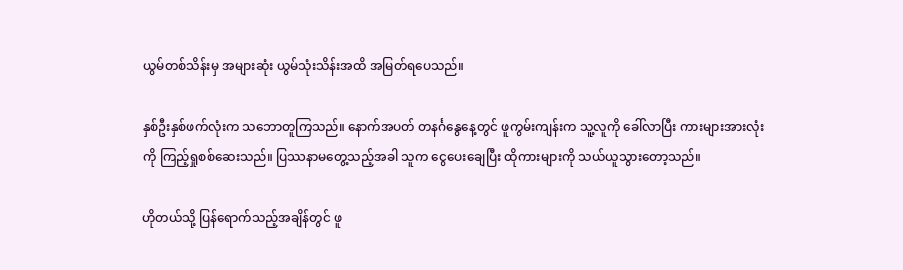ယွမ်တစ်သိန်းမှ အများဆုံး ယွမ်သုံးသိန်းအထိ အမြတ်ရပေသည်။

နှစ်ဦးနှစ်ဖက်လုံးက သဘောတူကြသည်။ နောက်အပတ် တနင်္ဂနွေနေ့တွင် ဖူကွမ်းကျန်းက သူ့လူကို ခေါ်လာပြီး ကားများအားလုံးကို ကြည့်ရှုစစ်ဆေးသည်။ ပြဿနာမတွေ့သည့်အခါ သူက ငွေပေးချေပြီး ထိုကားများကို သယ်ယူသွားတော့သည်။

ဟိုတယ်သို့ ပြန်ရောက်သည့်အချိန်တွင် ဖူ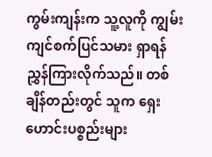ကွမ်းကျန်းက သူ့လူကို ကျွမ်းကျင်စက်ပြင်သမား ရှာရန် ညွှန်ကြားလိုက်သည်။ တစ်ချိန်တည်းတွင် သူက ရှေးဟောင်းပစ္စည်းများ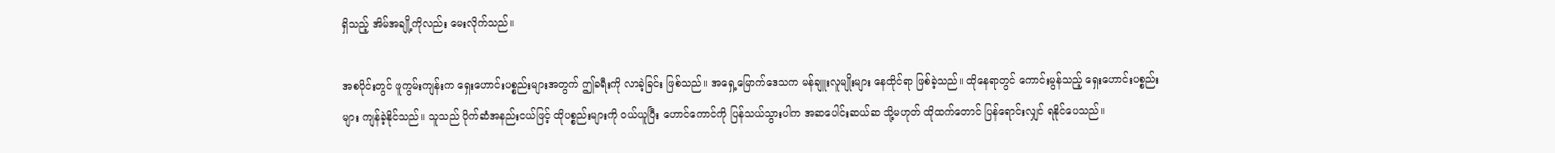ရှိသည့် အိမ်အချို့ကိုလည်း မေးလိုက်သည်။

အစပိုင်းတွင် ဖူကွမ်းကျန်းက ရှေးဟောင်းပစ္စည်းများအတွက် ဤခရီးကို လာခဲ့ခြင်း ဖြစ်သည်။ အရှေ့မြောက်ဒေသက မန်ချူးလူမျိုးများ နေထိုင်ရာ ဖြစ်ခဲ့သည်။ ထိုနေရာတွင် ကောင်းမွန်သည့် ရှေးဟောင်းပစ္စည်းများ ကျန်ခဲ့နိုင်သည်။ သူသည် ပိုက်ဆံအနည်းငယ်ဖြင့် ထိုပစ္စည်းများကို ဝယ်ယူပြီး ဟောင်ကောင်ကို ပြန်သယ်သွားပါက အဆပေါင်းဆယ်ဆ သို့မဟုတ် ထိုထက်တောင် ပြန်ရောင်းလျှင် ရနိုင်ပေသည်။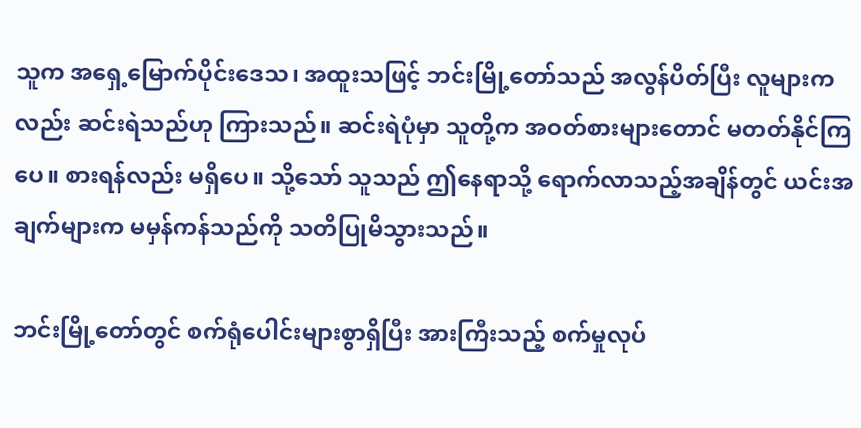သူက အရှေ့မြောက်ပိုင်းဒေသ၊ အထူးသဖြင့် ဘင်းမြို့တော်သည် အလွန်ပိတ်ပြီး လူများကလည်း ဆင်းရဲသည်ဟု ကြားသည်။ ဆင်းရဲပုံမှာ သူတို့က အဝတ်စားများတောင် မတတ်နိုင်ကြပေ။ စားရန်လည်း မရှိပေ။ သို့သော် သူသည် ဤနေရာသို့ ရောက်လာသည့်အချိန်တွင် ယင်းအချက်များက မမှန်ကန်သည်ကို သတိပြုမိသွားသည်။

ဘင်းမြို့တော်တွင် စက်ရုံပေါင်းများစွာရှိပြီး အားကြီးသည့် စက်မှုလုပ်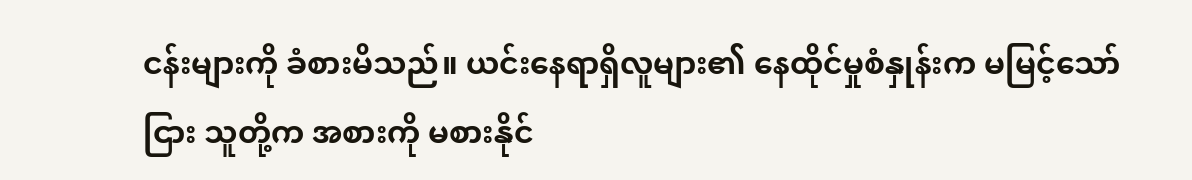ငန်းများကို ခံစားမိသည်။ ယင်းနေရာရှိလူများ၏ နေထိုင်မှုစံနှုန်းက မမြင့်သော်ငြား သူတို့က အစားကို မစားနိုင်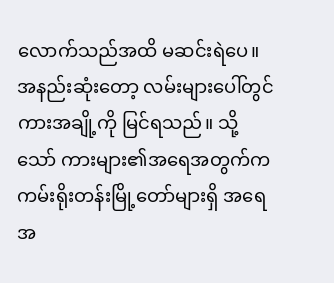လောက်သည်အထိ မဆင်းရဲပေ။ အနည်းဆုံးတော့ လမ်းများပေါ်တွင် ကားအချို့ကို မြင်ရသည်။ သို့သော် ကားများ၏အရေအတွက်က ကမ်းရိုးတန်းမြို့တော်များရှိ အရေအ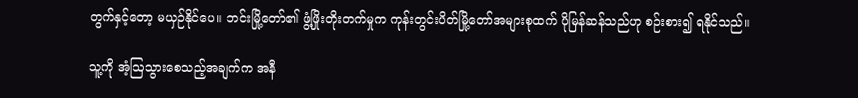တွက်နှင့်တော့ မယှဉ်နိုင်ပေ။ ဘင်းမြို့တော်၏ ဖွံ့ဖြိုးတိုးတက်မှုက ကုန်းတွင်းပိတ်မြို့တော်အများစုထက် ပိုမြန်ဆန်သည်ဟု စဉ်းစား၍ ရနိုင်သည်။

သူ့ကို အံ့ဩသွားစေသည့်အချက်က အနီ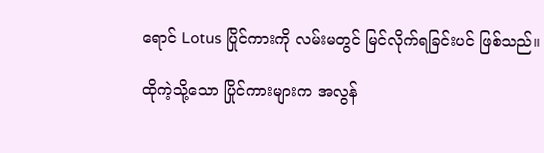ရောင် Lotus ပြိုင်ကားကို လမ်းမတွင် မြင်လိုက်ရခြင်းပင် ဖြစ်သည်။

ထိုကဲ့သို့သော ပြိုင်ကားများက အလွန်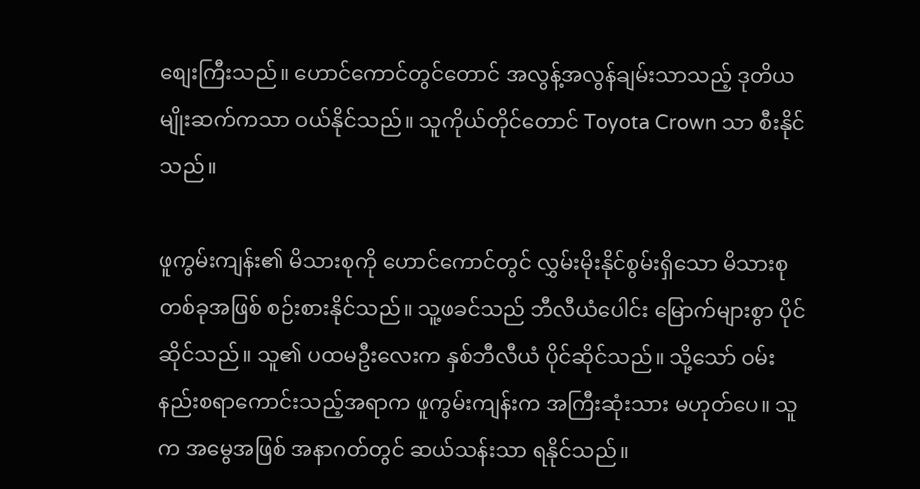စျေးကြီးသည်။ ဟောင်ကောင်တွင်တောင် အလွန့်အလွန်ချမ်းသာသည့် ဒုတိယမျိုးဆက်ကသာ ဝယ်နိုင်သည်။ သူကိုယ်တိုင်တောင် Toyota Crown သာ စီးနိုင်သည်။

ဖူကွမ်းကျန်း၏ မိသားစုကို ဟောင်ကောင်တွင် လွှမ်းမိုးနိုင်စွမ်းရှိသော မိသားစုတစ်ခုအဖြစ် စဉ်းစားနိုင်သည်။ သူ့ဖခင်သည် ဘီလီယံပေါင်း မြောက်များစွာ ပိုင်ဆိုင်သည်။ သူ၏ ပထမဦးလေးက နှစ်ဘီလီယံ ပိုင်ဆိုင်သည်။ သို့သော် ဝမ်းနည်းစရာကောင်းသည့်အရာက ဖူကွမ်းကျန်းက အကြီးဆုံးသား မဟုတ်ပေ။ သူက အမွေအဖြစ် အနာဂတ်တွင် ဆယ်သန်းသာ ရနိုင်သည်။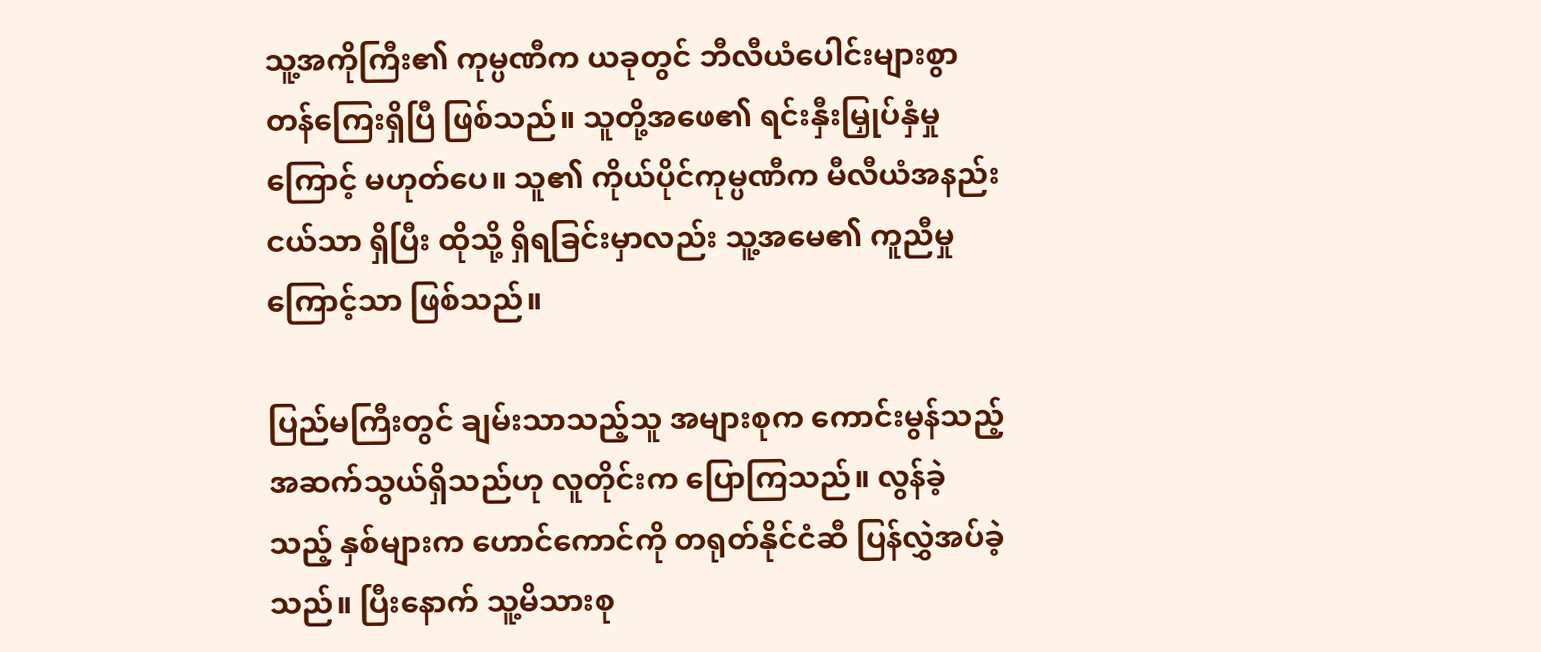သူ့အကိုကြီး၏ ကုမ္ပဏီက ယခုတွင် ဘီလီယံပေါင်းများစွာ တန်ကြေးရှိပြီ ဖြစ်သည်။ သူတို့အဖေ၏ ရင်းနှီးမြှုပ်နှံမှုကြောင့် မဟုတ်ပေ။ သူ၏ ကိုယ်ပိုင်ကုမ္ပဏီက မီလီယံအနည်းငယ်သာ ရှိပြီး ထိုသို့ ရှိရခြင်းမှာလည်း သူ့အမေ၏ ကူညီမှုကြောင့်သာ ဖြစ်သည်။

ပြည်မကြီးတွင် ချမ်းသာသည့်သူ အများစုက ကောင်းမွန်သည့်အဆက်သွယ်ရှိသည်ဟု လူတိုင်းက ပြောကြသည်။ လွန်ခဲ့သည့် နှစ်များက ဟောင်ကောင်ကို တရုတ်နိုင်ငံဆီ ပြန်လွှဲအပ်ခဲ့သည်။ ပြီးနောက် သူ့မိသားစု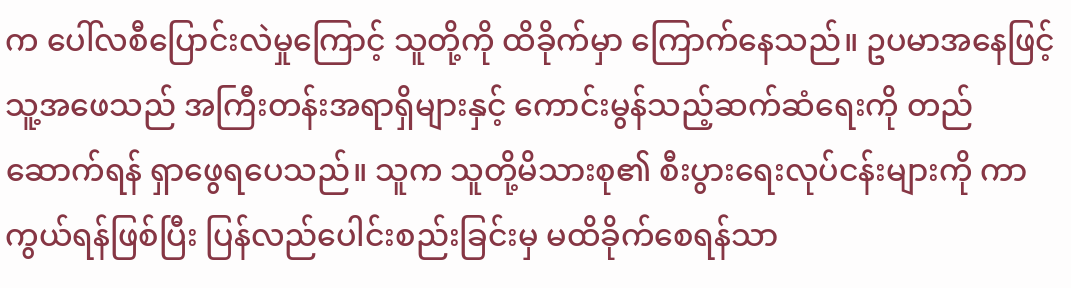က ပေါ်လစီပြောင်းလဲမှုကြောင့် သူတို့ကို ထိခိုက်မှာ ကြောက်နေသည်။ ဥပမာအနေဖြင့် သူ့အဖေသည် အကြီးတန်းအရာရှိများနှင့် ကောင်းမွန်သည့်ဆက်ဆံရေးကို တည်ဆောက်ရန် ရှာဖွေရပေသည်။ သူက သူတို့မိသားစု၏ စီးပွားရေးလုပ်ငန်းများကို ကာကွယ်ရန်ဖြစ်ပြီး ပြန်လည်ပေါင်းစည်းခြင်းမှ မထိခိုက်စေရန်သာ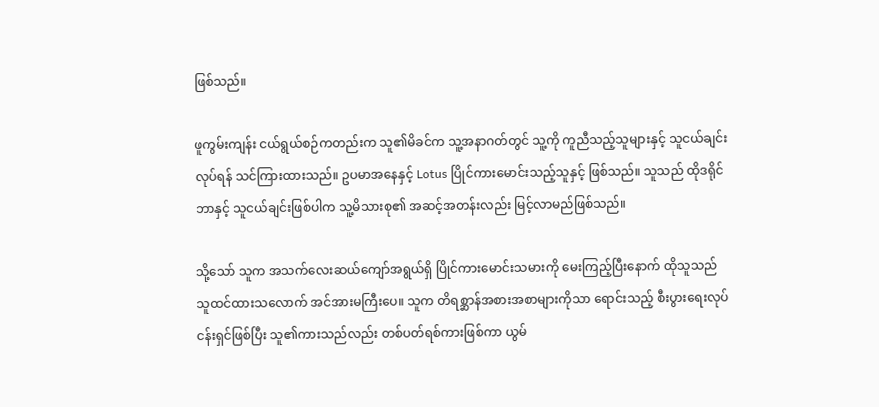ဖြစ်သည်။

ဖူကွမ်းကျန်း ငယ်ရွယ်စဉ်ကတည်းက သူ၏မိခင်က သူ့အနာဂတ်တွင် သူ့ကို ကူညီသည့်သူများနှင့် သူငယ်ချင်းလုပ်ရန် သင်ကြားထားသည်။ ဥပမာအနေနှင့် Lotus ပြိုင်ကားမောင်းသည့်သူနှင့် ဖြစ်သည်။ သူသည် ထိုဒရိုင်ဘာနှင့် သူငယ်ချင်းဖြစ်ပါက သူ့မိသားစု၏ အဆင့်အတန်းလည်း မြင့်လာမည်ဖြစ်သည်။

သို့သော် သူက အသက်လေးဆယ်ကျော်အရွယ်ရှိ ပြိုင်ကားမောင်းသမားကို မေးကြည့်ပြီးနောက် ထိုသူသည် သူထင်ထားသလောက် အင်အားမကြီးပေ။ သူက တိရစ္ဆာန်အစားအစာများကိုသာ ရောင်းသည့် စီးပွားရေးလုပ်ငန်းရှင်ဖြစ်ပြီး သူ၏ကားသည်လည်း တစ်ပတ်ရစ်ကားဖြစ်ကာ ယွမ်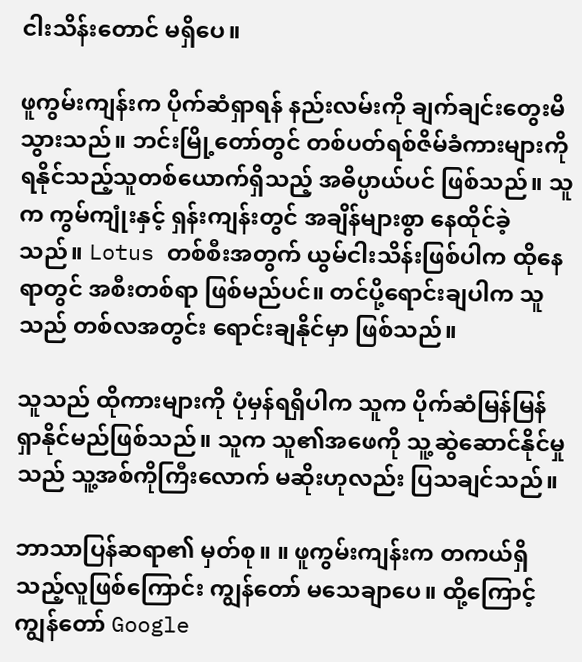ငါးသိန်းတောင် မရှိပေ။

ဖူကွမ်းကျန်းက ပိုက်ဆံရှာရန် နည်းလမ်းကို ချက်ချင်းတွေးမိသွားသည်။ ဘင်းမြို့တော်တွင် တစ်ပတ်ရစ်ဇိမ်ခံကားများကို ရနိုင်သည့်သူတစ်ယောက်ရှိသည့် အဓိပ္ပာယ်ပင် ဖြစ်သည်။ သူက ကွမ်ကျုံးနှင့် ရှန်းကျန်းတွင် အချိန်များစွာ နေထိုင်ခဲ့သည်။ Lotus တစ်စီးအတွက် ယွမ်ငါးသိန်းဖြစ်ပါက ထိုနေရာတွင် အစီးတစ်ရာ ဖြစ်မည်ပင်။ တင်ပို့ရောင်းချပါက သူသည် တစ်လအတွင်း ရောင်းချနိုင်မှာ ဖြစ်သည်။

သူသည် ထိုကားများကို ပုံမှန်ရရှိပါက သူက ပိုက်ဆံမြန်မြန် ရှာနိုင်မည်ဖြစ်သည်။ သူက သူ၏အဖေကို သူ့ဆွဲဆောင်နိုင်မှုသည် သူ့အစ်ကိုကြီးလောက် မဆိုးဟုလည်း ပြသချင်သည်။

ဘာသာပြန်ဆရာ၏ မှတ်စု။ ။ ဖူကွမ်းကျန်းက တကယ်ရှိသည့်လူဖြစ်ကြောင်း ကျွန်တော် မသေချာပေ။ ထို့ကြောင့် ကျွန်တော် Google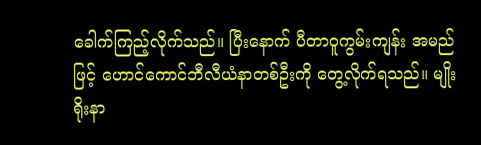ခေါက်ကြည့်လိုက်သည်။ ပြီးနောက် ပီတာဝူကွမ်းကျန်း အမည်ဖြင့် ဟောင်ကောင်ဘီလီယံနာတစ်ဦးကို တွေ့လိုက်ရသည်။ မျိုးရိုးနာ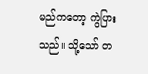မည်ကတော့ ကွဲပြားသည်။ သို့သော် တ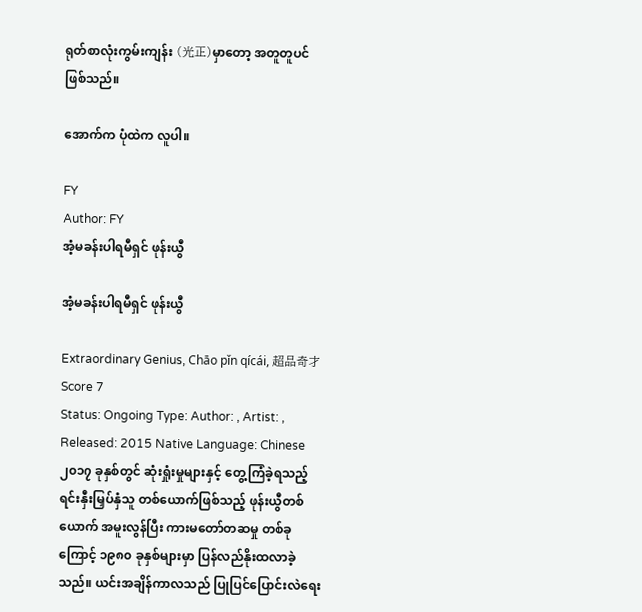ရုတ်စာလုံးကွမ်းကျန်း (光正)မှာတော့ အတူတူပင် ဖြစ်သည်။

အောက်က ပုံထဲက လူပါ။

FY
Author: FY
အံ့မခန်းပါရမီရှင် ဖုန်းယွီ

အံ့မခန်းပါရမီရှင် ဖုန်းယွီ

Extraordinary Genius, Chāo pǐn qícái, 超品奇才
Score 7
Status: Ongoing Type: Author: , Artist: , Released: 2015 Native Language: Chinese
၂၀၁၇ ခုနှစ်တွင် ဆုံးရှုံးမှုများနှင့် တွေ့ကြံခဲ့ရသည့် ရင်းနှီးမြှပ်နှံသူ တစ်ယောက်ဖြစ်သည့် ဖုန်းယွီတစ်ယောက် အမူးလွန်ပြီး ကားမတော်တဆမှု တစ်ခုကြောင့် ၁၉၈၀ ခုနှစ်များမှာ ပြန်လည်နိုးထလာခဲ့သည်။ ယင်းအချိန်ကာလသည် ပြုပြင်ပြောင်းလဲရေး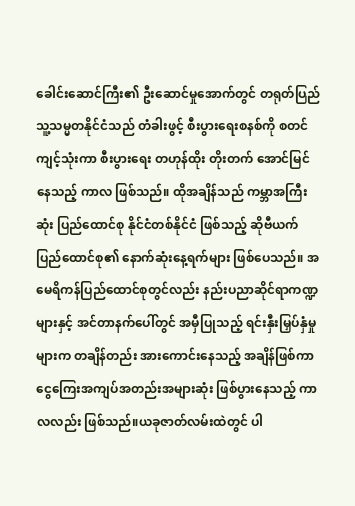ခေါင်းဆောင်ကြီး၏ ဦးဆောင်မှုအောက်တွင် တရုတ်ပြည်သူ့သမ္မတနိုင်ငံသည် တံခါးဖွင့် စီးပွားရေးစနစ်ကို စတင်ကျင့်သုံးကာ စီးပွားရေး တဟုန်ထိုး တိုးတက် အောင်မြင်နေသည့် ကာလ ဖြစ်သည်။ ထိုအချိန်သည် ကမ္ဘာအကြီးဆုံး ပြည်ထောင်စု နိုင်ငံတစ်နိုင်ငံ ဖြစ်သည့် ဆိုဗီယက် ပြည်ထောင်စု၏ နောက်ဆုံးနေ့ရက်များ ဖြစ်ပေသည်။ အမေရိကန်ပြည်ထောင်စုတွင်လည်း နည်းပညာဆိုင်ရာကဏ္ဍများနှင့် အင်တာနက်ပေါ်တွင် အမှီပြုသည့် ရင်းနှီးမြှပ်နှံမှုများက တချိန်တည်း အားကောင်းနေသည့် အချိန်ဖြစ်ကာ ငွေကြေးအကျပ်အတည်းအများဆုံး ဖြစ်ပွားနေသည့် ကာလလည်း ဖြစ်သည်။ယခုဇာတ်လမ်းထဲတွင် ပါ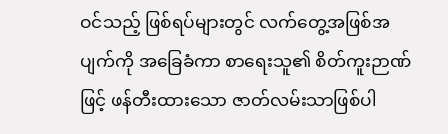ဝင်သည့် ဖြစ်ရပ်များတွင် လက်တွေ့အဖြစ်အပျက်ကို အခြေခံကာ စာရေးသူ၏ စိတ်ကူးဉာဏ်ဖြင့် ဖန်တီးထားသော ဇာတ်လမ်းသာဖြစ်ပါ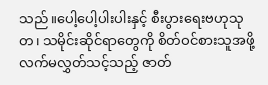သည်။ပေါ့ပေါ့ပါးပါးနှင့် စီးပွားရေးဗဟုသုတ၊ သမိုင်းဆိုင်ရာတွေကို စိတ်ဝင်စားသူအဖို့ လက်မလွှတ်သင့်သည့် ဇာတ်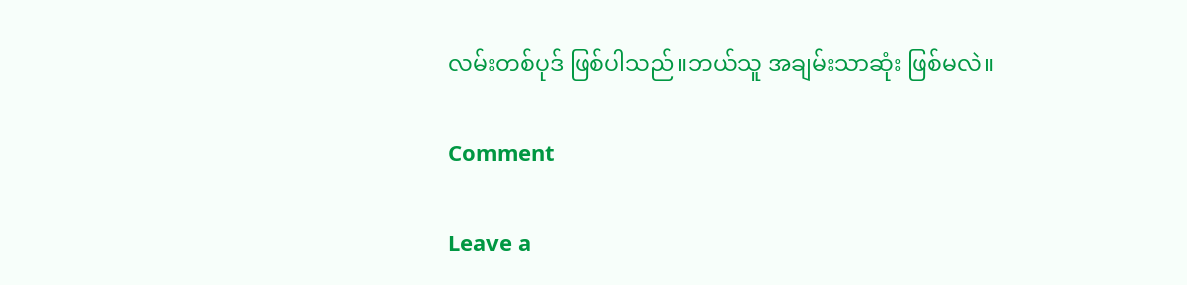လမ်းတစ်ပုဒ် ဖြစ်ပါသည်။ဘယ်သူ အချမ်းသာဆုံး ဖြစ်မလဲ။

Comment

Leave a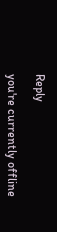Reply

you're currently offline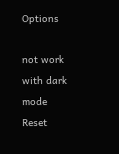Options

not work with dark mode
Reset